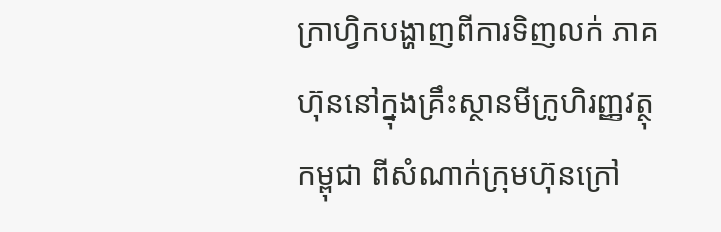ក្រាហ្វិកបង្ហាញពីការទិញលក់ ភាគហ៊ុននៅក្នុងគ្រឹះស្ថានមីក្រូហិរញ្ញវត្ថុកម្ពុជា ពីសំណាក់ក្រុមហ៊ុនក្រៅ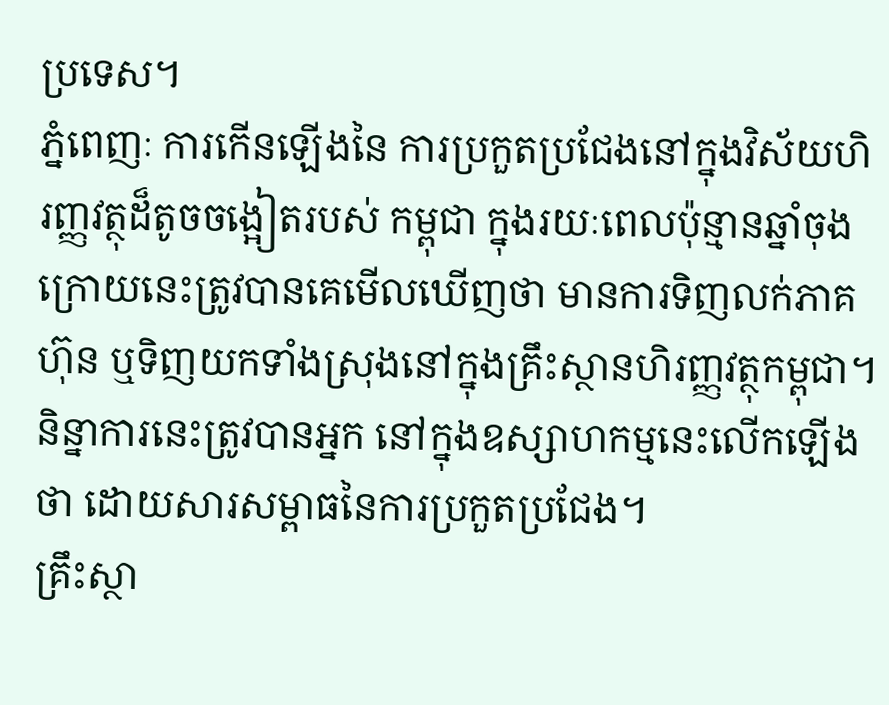ប្រទេស។
ភ្នំពេញៈ ការកើនឡើងនៃ ការប្រកួតប្រជែងនៅក្នុងវិស័យហិរញ្ញវត្ថុដ៏តូចចង្អៀតរបស់ កម្ពុជា ក្នុងរយៈពេលប៉ុន្មានឆ្នាំចុងក្រោយនេះត្រូវបានគេមើលឃើញថា មានការទិញលក់ភាគហ៊ុន ឬទិញយកទាំងស្រុងនៅក្នុងគ្រឹះស្ថានហិរញ្ញវត្ថុកម្ពុជា។
និន្នាការនេះត្រូវបានអ្នក នៅក្នុងឧស្សាហកម្មនេះលើកឡើងថា ដោយសារសម្ពាធនៃការប្រកួតប្រជែង។
គ្រឹះស្ថា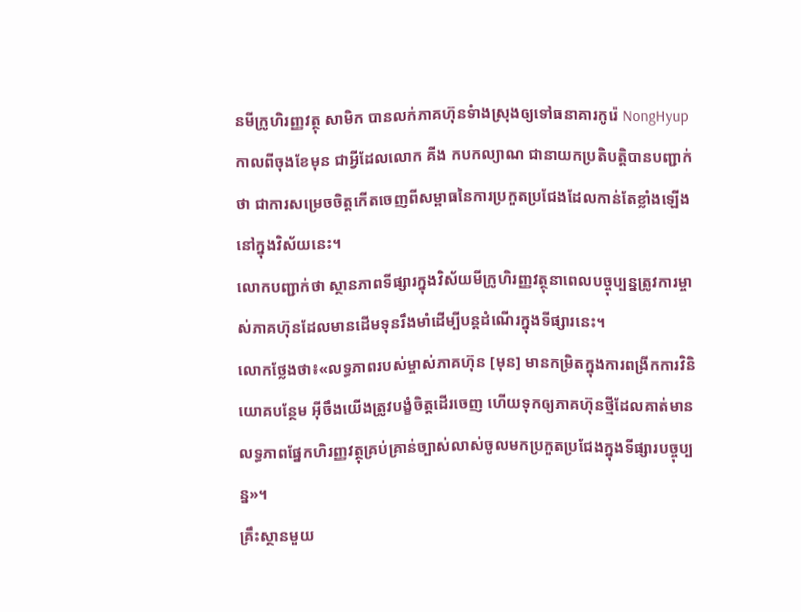នមីក្រូហិរញ្ញវត្ថុ សាមិក បានលក់ភាគហ៊ុនទំាងស្រុងឲ្យទៅធនាគារកូរ៉េ NongHyup កាលពីចុងខែមុន ជាអ្វីដែលលោក គីង កបកល្យាណ ជានាយកប្រតិបត្តិបានបញ្ជាក់ថា ជាការសម្រេចចិត្តកើតចេញពីសម្ពាធនៃការប្រកួតប្រជែងដែលកាន់តែខ្លាំងឡើងនៅក្នុងវិស័យនេះ។
លោកបញ្ជាក់ថា ស្ថានភាពទីផ្សារក្នុងវិស័យមីក្រូហិរញ្ញវត្ថុនាពេលបច្ចុប្បន្នត្រូវការម្ចាស់ភាគហ៊ុនដែលមានដើមទុនរឹងមាំដើម្បីបន្តដំណើរក្នុងទីផ្សារនេះ។
លោកថ្លែងថា៖«លទ្ធភាពរបស់ម្ចាស់ភាគហ៊ុន [មុន] មានកម្រិតក្នុងការពង្រីកការវិនិយោគបន្ថែម អ៊ីចឹងយើងត្រូវបង្ខំចិត្តដើរចេញ ហើយទុកឲ្យភាគហ៊ុនថ្មីដែលគាត់មានលទ្ធភាពផ្នែកហិរញ្ញវត្ថុគ្រប់គ្រាន់ច្បាស់លាស់ចូលមកប្រកួតប្រជែងក្នុងទីផ្សារបច្ចុប្បន្ន»។
គ្រឹះស្ថានមួយ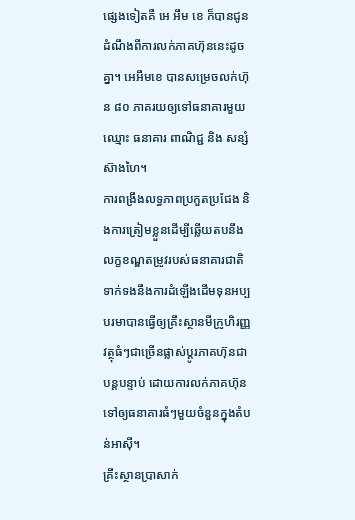ផ្សេងទៀតគឺ អេ អឹម ខេ ក៏បានជូនដំណឹងពីការលក់ភាគហ៊ុននេះដូចគ្នា។ អេអឹមខេ បានសម្រេចលក់ហ៊ុន ៨០ ភាគរយឲ្យទៅធនាគារមួយឈ្មោះ ធនាគារ ពាណិជ្ជ និង សន្សំ ស៊ាងហៃ។
ការពង្រឹងលទ្ធភាពប្រកួតប្រជែង និងការត្រៀមខ្លួនដើម្បីឆ្លើយតបនឹងលក្ខខណ្ឌតម្រូវរបស់ធនាគារជាតិទាក់ទងនឹងការដំឡើងដើមទុនអប្បបរមាបានធ្វើឲ្យគ្រឹះស្ថានមីក្រូហិរញ្ញវត្ថុធំៗជាច្រើនផ្លាស់ប្តូរភាគហ៊ុនជាបន្តបន្ទាប់ ដោយការលក់ភាគហ៊ុនទៅឲ្យធនាគារធំៗមួយចំនួនក្នុងតំបន់អាស៊ី។
គ្រឹះស្ថានប្រាសាក់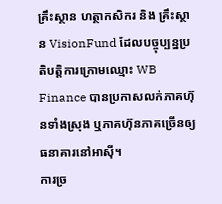គ្រឹះស្ថាន ហត្ថាកសិករ និង គ្រឹះស្ថាន VisionFund ដែលបច្ចុប្បន្នប្រតិបត្តិការក្រោមឈ្មោះ WB Finance បានប្រកាសលក់ភាគហ៊ុនទាំងស្រុង ឬភាគហ៊ុនភាគច្រើនឲ្យធនាគារនៅអាស៊ី។
ការច្រ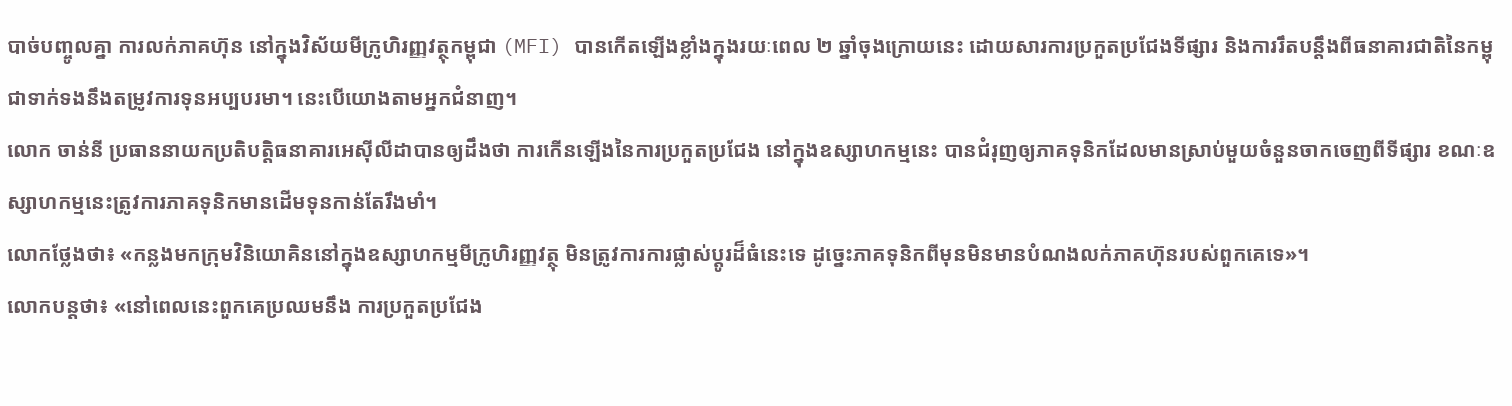បាច់បញ្ចូលគ្នា ការលក់ភាគហ៊ុន នៅក្នុងវិស័យមីក្រូហិរញ្ញវត្ថុកម្ពុជា (MFI) បានកើតឡើងខ្លាំងក្នុងរយៈពេល ២ ឆ្នាំចុងក្រោយនេះ ដោយសារការប្រកួតប្រជែងទីផ្សារ និងការរឹតបន្តឹងពីធនាគារជាតិនៃកម្ពុជាទាក់ទងនឹងតម្រូវការទុនអប្បបរមា។ នេះបើយោងតាមអ្នកជំនាញ។
លោក ចាន់នី ប្រធាននាយកប្រតិបត្តិធនាគារអេស៊ីលីដាបានឲ្យដឹងថា ការកើនឡើងនៃការប្រកួតប្រជែង នៅក្នុងឧស្សាហកម្មនេះ បានជំរុញឲ្យភាគទុនិកដែលមានស្រាប់មួយចំនួនចាកចេញពីទីផ្សារ ខណៈឧស្សាហកម្មនេះត្រូវការភាគទុនិកមានដើមទុនកាន់តែរឹងមាំ។
លោកថ្លែងថា៖ «កន្លងមកក្រុមវិនិយោគិននៅក្នុងឧស្សាហកម្មមីក្រូហិរញ្ញវត្ថុ មិនត្រូវការការផ្លាស់ប្តូរដ៏ធំនេះទេ ដូច្នេះភាគទុនិកពីមុនមិនមានបំណងលក់ភាគហ៊ុនរបស់ពួកគេទេ»។
លោកបន្តថា៖ «នៅពេលនេះពួកគេប្រឈមនឹង ការប្រកួតប្រជែង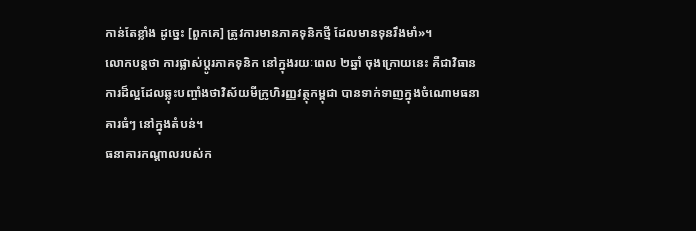កាន់តែខ្លាំង ដូច្នេះ [ពួកគេ] ត្រូវការមានភាគទុនិកថ្មី ដែលមានទុនរឹងមាំ»។
លោកបន្តថា ការផ្លាស់ប្តូរភាគទុនិក នៅក្នុងរយៈពេល ២ឆ្នាំ ចុងក្រោយនេះ គឺជាវិធានការដ៏ល្អដែលឆ្លុះបញ្ចាំងថាវិស័យមីក្រូហិរញ្ញវត្ថុកម្ពុជា បានទាក់ទាញក្នុងចំណោមធនាគារធំៗ នៅក្នុងតំបន់។
ធនាគារកណ្ដាលរបស់ក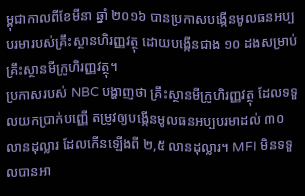ម្ពុជាកាលពីខែមីនា ឆ្នាំ ២០១៦ បានប្រកាសបង្កើនមូលធនអប្បបរមារបស់គ្រឹះស្ថានហិរញ្ញវត្ថុ ដោយបង្កើនជាង ១០ ដងសម្រាប់គ្រឹះស្ថានមីក្រូហិរញ្ញវត្ថុ។
ប្រកាសរបស់ NBC បង្ហាញថា គ្រឹះស្ថានមីក្រូហិរញ្ញវត្ថុ ដែលទទួលយកប្រាក់បញ្ញើ តម្រូវឲ្យបង្កើនមូលធនអប្បបរមាដល់ ៣០ លានដុល្លារ ដែលកើនឡើងពី ២,៥ លានដុល្លារ។ MFI មិនទទួលបានអា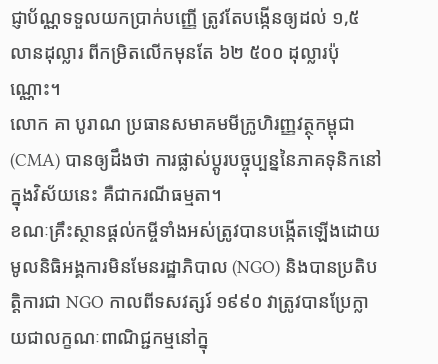ជ្ញាប័ណ្ណទទួលយកប្រាក់បញ្ញើ ត្រូវតែបង្កើនឲ្យដល់ ១,៥ លានដុល្លារ ពីកម្រិតលើកមុនតែ ៦២ ៥០០ ដុល្លារប៉ុណ្ណោះ។
លោក គា បូរាណ ប្រធានសមាគមមីក្រូហិរញ្ញវត្ថុកម្ពុជា (CMA) បានឲ្យដឹងថា ការផ្លាស់ប្តូរបច្ចុប្បន្ននៃភាគទុនិកនៅក្នុងវិស័យនេះ គឺជាករណីធម្មតា។
ខណៈគ្រឹះស្ថានផ្ដល់កម្ចីទាំងអស់ត្រូវបានបង្កើតឡើងដោយ មូលនិធិអង្គការមិនមែនរដ្ឋាភិបាល (NGO) និងបានប្រតិបត្តិការជា NGO កាលពីទសវត្សរ៍ ១៩៩០ វាត្រូវបានប្រែក្លាយជាលក្ខណៈពាណិជ្ជកម្មនៅក្នុ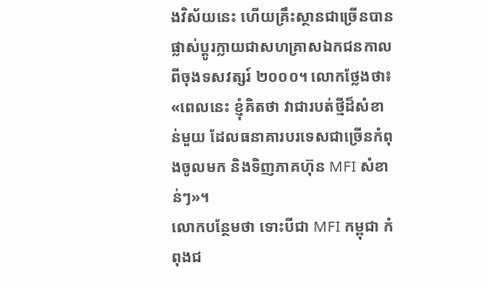ងវិស័យនេះ ហើយគ្រឹះស្ថានជាច្រើនបានផ្លាស់ប្តូរក្លាយជាសហគ្រាសឯកជនកាលពីចុងទសវត្សរ៍ ២០០០។ លោកថ្លែងថា៖ «ពេលនេះ ខ្ញុំគិតថា វាជារបត់ថ្មីដ៏សំខាន់មួយ ដែលធនាគារបរទេសជាច្រើនកំពុងចូលមក និងទិញភាគហ៊ុន MFI សំខាន់ៗ»។
លោកបន្ថែមថា ទោះបីជា MFI កម្ពុជា កំពុងជ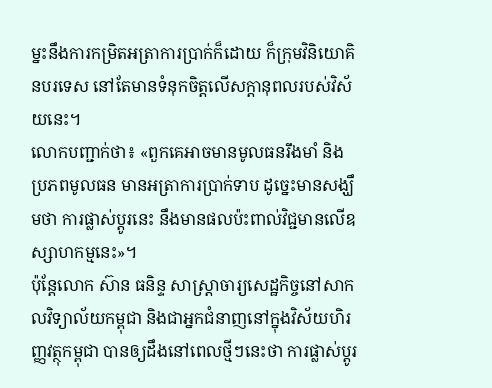ម្នះនឹងការកម្រិតអត្រាការប្រាក់ក៏ដោយ ក៏ក្រុមវិនិយោគិនបរទេស នៅតែមានទំនុកចិត្តលើសក្ដានុពលរបស់វិស័យនេះ។
លោកបញ្ជាក់ថា៖ «ពួកគេអាចមានមូលធនរឹងមាំ និងប្រភពមូលធន មានអត្រាការប្រាក់ទាប ដូច្នេះមានសង្ឃឹមថា ការផ្លាស់ប្តូរនេះ នឹងមានផលប៉ះពាល់វិជ្ជមានលើឧស្សាហកម្មនេះ»។
ប៉ុន្តែលោក ស៊ាន ធនិន្ទ សាស្ដ្រាចារ្យសេដ្ឋកិច្ចនៅសាកលវិទ្យាល័យកម្ពុជា និងជាអ្នកជំនាញនៅក្នុងវិស័យហិរញ្ញវត្ថុកម្ពុជា បានឲ្យដឹងនៅពេលថ្មីៗនេះថា ការផ្លាស់ប្តូរ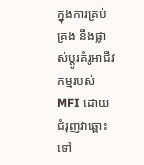ក្នុងការគ្រប់គ្រង នឹងផ្លាស់ប្តូរគំរូអាជីវកម្មរបស់ MFI ដោយជំរុញវាឆ្ពោះទៅ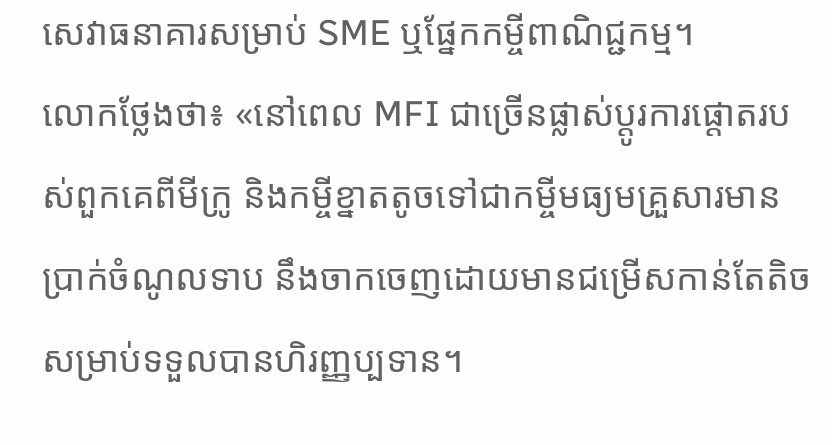សេវាធនាគារសម្រាប់ SME ឬផ្នែកកម្ចីពាណិជ្ជកម្ម។
លោកថ្លែងថា៖ «នៅពេល MFI ជាច្រើនផ្លាស់ប្តូរការផ្ដោតរបស់ពួកគេពីមីក្រូ និងកម្ចីខ្នាតតូចទៅជាកម្ចីមធ្យមគ្រួសារមានប្រាក់ចំណូលទាប នឹងចាកចេញដោយមានជម្រើសកាន់តែតិចសម្រាប់ទទួលបានហិរញ្ញប្បទាន។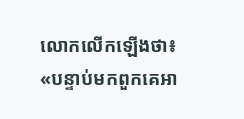លោកលើកឡើងថា៖ «បន្ទាប់មកពួកគេអា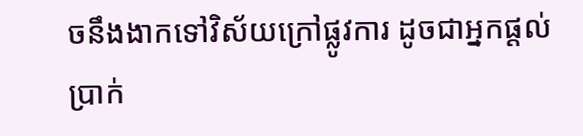ចនឹងងាកទៅវិស័យក្រៅផ្លូវការ ដូចជាអ្នកផ្ដល់ប្រាក់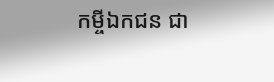កម្ចីឯកជន ជា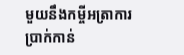មួយនឹងកម្ចីអត្រាការប្រាក់កាន់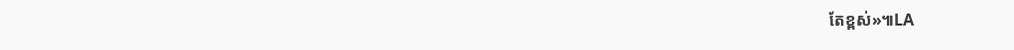តែខ្ពស់»៕LA